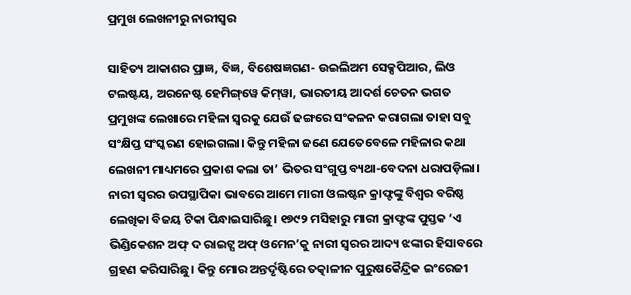ପ୍ରମୁଖ ଲେଖନୀରୁ ନାରୀସ୍ବର

ସାହିତ୍ୟ ଆକାଶର ପ୍ରାଜ୍ଞ, ବିଜ୍ଞ, ବିଶେଷଜ୍ଞଗଣ- ଉଇଲିଅମ ସେକ୍ସପିଆର, ଲିଓ ଟଲଷ୍ଟୟ, ଅରନେଷ୍ଟ ହେମିଙ୍ଗ୍‌ୱେ କିମ୍‌ୱା, ଭାରତୀୟ ଆଦର୍ଶ ଚେତନ ଭଗତ ପ୍ରମୁଖଙ୍କ ଲେଖାରେ ମହିଳା ସ୍ବରକୁ ଯେଉଁ ଢଙ୍ଗରେ ସଂକଳନ କରାଗଲା ତାହା ସବୁ ସଂକ୍ଷିପ୍ତ ସଂସ୍କରଣ ହୋଇଗଲା। କିନ୍ତୁ ମହିଳା ଜଣେ ଯେତେବେଳେ ମହିଳାର କଥା ଲେଖନୀ ମାଧ୍ୟମରେ ପ୍ରକାଶ କଲା ତା’ ଭିତର ସଂଗୁପ୍ତ ବ୍ୟଥା-ବେଦନା ଧରାପଡ଼ିଲା।
ନାରୀ ସ୍ବରର ଉପସ୍ଥାପିକା ଭାବରେ ଆମେ ମାରୀ ଓଲଷ୍ଟନ କ୍ରାଫ୍ଟଙ୍କୁ ବିଶ୍ୱର ବରିଷ୍ଠ ଲେଖିକା ବିଜୟ ଟିକା ପିନ୍ଧାଇସାରିଛୁ। ୧୭୯୨ ମସିହାରୁ ମାରୀ କ୍ରାଫ୍ଟଙ୍କ ପୁସ୍ତକ ‘ଏ ଭିଣ୍ଡିକେଶନ ଅଫ୍‌ ଦ ରାଇଟ୍ସ ଅଫ୍‌ ଓମେନ’କୁ ନାରୀ ସ୍ବରର ଆଦ୍ୟ ଝଙ୍କାର ହିସାବରେ ଗ୍ରହଣ କରିସାରିଛୁ। କିନ୍ତୁ ମୋର ଅନ୍ତର୍ଦୃଷ୍ଟିରେ ତତ୍କାଳୀନ ପୁରୁଷକୈନ୍ଦ୍ରିକ ଇଂରେଜୀ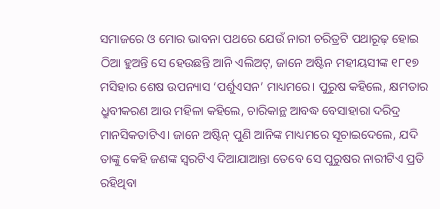ସମାଜରେ ଓ ମୋର ଭାବନା ପଥରେ ଯେଉଁ ନାରୀ ଚରିତ୍ରଟି ପଥାରୂଢ଼ ହୋଇ ଠିଆ ହୁଅନ୍ତି ସେ ହେଉଛନ୍ତି ଆନି ଏଲିଅଟ୍‌, ଜାନେ ଅଷ୍ଟିନ ମହୀୟସୀଙ୍କ ୧୮୧୭ ମସିହାର ଶେଷ ଉପନ୍ୟାସ ‘ପର୍ଶୁଏସନ’ ମାଧ୍ୟମରେ। ପୁରୁଷ କହିଲେ, କ୍ଷମତାର ଧ୍ରୁବୀକରଣ ଆଉ ମହିଳା କହିଲେ, ଚାରିକାନ୍ଥ ଆବଦ୍ଧ ବେସାହାରା ଦରିଦ୍ର ମାନସିକତାଟିଏ। ଜାନେ ଅଷ୍ଟିନ୍‌ ପୁଣି ଆନିଙ୍କ ମାଧ୍ୟମରେ ସୂଚାଇଦେଲେ, ଯଦି ତାଙ୍କୁ କେହି ଜଣଙ୍କ ସ୍ବରଟିଏ ଦିଆଯାଆନ୍ତା ତେବେ ସେ ପୁରୁଷର ନାରୀଟିଏ ପ୍ରତି ରହିଥିବା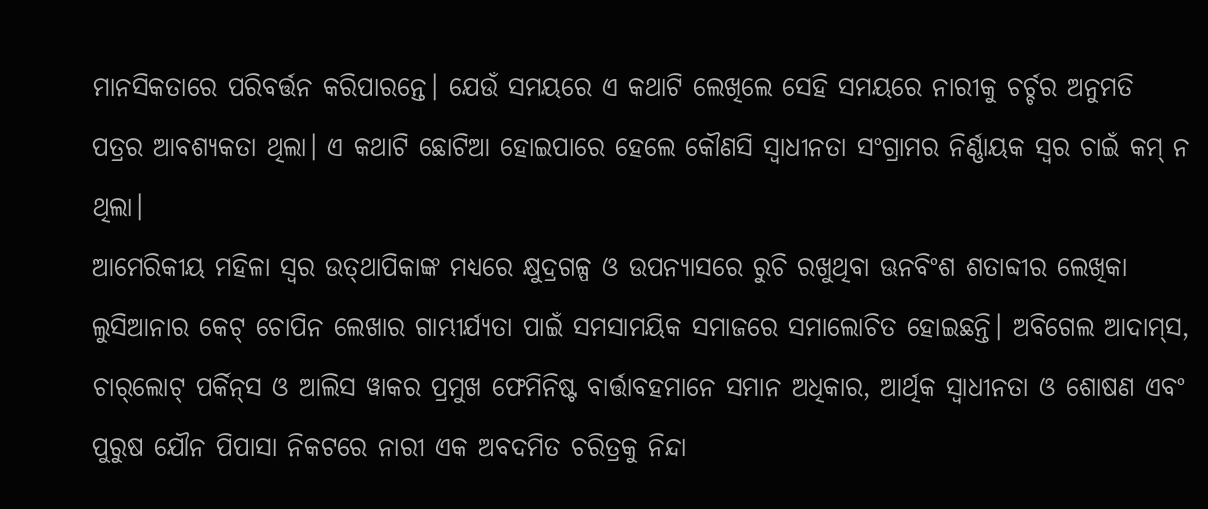ମାନସିକତାରେ ପରିବର୍ତ୍ତନ କରିପାରନ୍ତେ। ଯେଉଁ ସମୟରେ ଏ କଥାଟି ଲେଖିଲେ ସେହି ସମୟରେ ନାରୀକୁ ଚର୍ଚ୍ଚର ଅନୁମତି ପତ୍ରର ଆବଶ୍ୟକତା ଥିଲା। ଏ କଥାଟି ଛୋଟିଆ ହୋଇପାରେ ହେଲେ କୌଣସି ସ୍ବାଧୀନତା ସଂଗ୍ରାମର ନିର୍ଣ୍ଣାୟକ ସ୍ବର ଚାଇଁ କମ୍‌ ନ ଥିଲା।
ଆମେରିକୀୟ ମହିଳା ସ୍ବର ଉତ୍‌ଥାପିକାଙ୍କ ମଧ୍ୟରେ କ୍ଷୁଦ୍ରଗଳ୍ପ ଓ ଉପନ୍ୟାସରେ ରୁଚି ରଖୁଥିବା ଊନବିଂଶ ଶତାବ୍ଦୀର ଲେଖିକା ଲୁସିଆନାର କେଟ୍‌ ଚୋପିନ ଲେଖାର ଗାମ୍ଭୀର୍ଯ୍ୟତା ପାଇଁ ସମସାମୟିକ ସମାଜରେ ସମାଲୋଚିତ ହୋଇଛନ୍ତି। ଅବିଗେଲ ଆଦାମ୍‌ସ, ଚାର୍‌ଲୋଟ୍‌ ପର୍କିନ୍‌ସ ଓ ଆଲିସ ୱାକର ପ୍ରମୁଖ ଫେମିନିଷ୍ଟ ବାର୍ତ୍ତାବହମାନେ ସମାନ ଅଧିକାର, ଆର୍ଥିକ ସ୍ବାଧୀନତା ଓ ଶୋଷଣ ଏବଂ ପୁରୁଷ ଯୌନ ପିପାସା ନିକଟରେ ନାରୀ ଏକ ଅବଦମିତ ଚରିତ୍ରକୁ ନିନ୍ଦା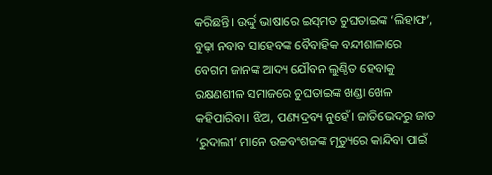କରିଛନ୍ତି। ଉର୍ଦ୍ଦୁ ଭାଷାରେ ଇସ୍‌ମତ ଚୁଘତାଇଙ୍କ ‘ଲିହାଫ’, ବୁଢ଼ା ନବାବ ସାହେବଙ୍କ ବୈବାହିକ ବନ୍ଦୀଶାଳାରେ ବେଗମ ଜାନଙ୍କ ଆଦ୍ୟ ଯୌବନ ଲୁଣ୍ଠିତ ହେବାକୁ ରକ୍ଷଣଶୀଳ ସମାଜରେ ଚୁଘତାଇଙ୍କ ଖଣ୍ଡା ଖେଳ କହିପାରିବା। ଝିଅ, ପଣ୍ୟଦ୍ରବ୍ୟ ନୁହେଁ। ଜାତିଭେଦରୁ ଜାତ ‘ରୁଦାଲୀ’ ମାନେ ଉଚ୍ଚବଂଶଜଙ୍କ ମୃତ୍ୟୁରେ କାନ୍ଦିବା ପାଇଁ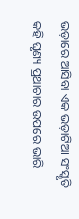ଭଡ଼ାରେ ଆସିବା ଏକ ଭଡ଼ାଟିଆ ସଂସ୍କୃତି କହି ଘୃଣ୍ୟ ପ୍ରଥାଚାର ଉପରେ ଭାରି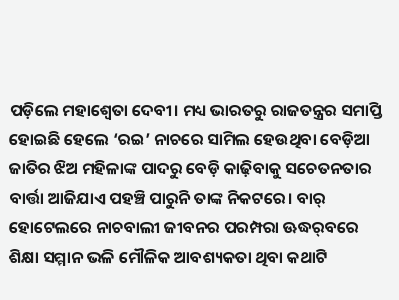ପଡ଼ିଲେ ମହାଶ୍ୱେତା ଦେବୀ। ମଧ୍ୟ ଭାରତରୁ ରାଜତନ୍ତ୍ରର ସମାପ୍ତି ହୋଇଛି ହେଲେ ‘ରଇ’ ନାଚରେ ସାମିଲ ହେଉଥିବା ବେଡ଼ିଆ ଜାତିର ଝିଅ ମହିଳାଙ୍କ ପାଦରୁ ବେଡ଼ି କାଢ଼ିବାକୁ ସଚେତନତାର ବାର୍ତ୍ତା ଆଜିଯାଏ ପହଞ୍ଚି ପାରୁନି ତାଙ୍କ ନିକଟରେ। ବାର୍‌ ହୋଟେଲରେ ନାଚବାଲୀ ଜୀବନର ପରମ୍ପରା ଊଦ୍ଧର୍‌ବରେ ଶିକ୍ଷା ସମ୍ମାନ ଭଳି ମୌଳିକ ଆବଶ୍ୟକତା ଥିବା କଥାଟି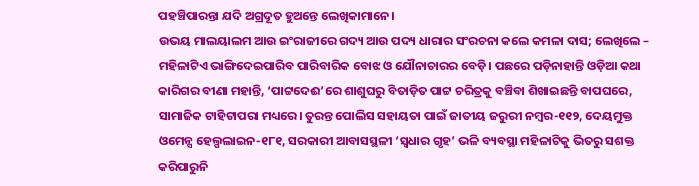ପହଞ୍ଚିପାରନ୍ତା ଯଦି ଅଗ୍ରଦୂତ ହୁଅନ୍ତେ ଲେଖିକାମାନେ।
ଉଭୟ ମାଲୟାଲମ ଆଉ ଇଂରାଜୀରେ ଗଦ୍ୟ ଆଉ ପଦ୍ୟ ଧାରାର ସଂରଚନା କଲେ କମଳା ଦାସ; ଲେଖିଲେ – ମହିଳାଟିଏ ଭାଙ୍ଗିଦେଇପାରିବ ପାରିବାରିକ ବୋଝ ଓ ଯୌନାଚାରର ବେଡ଼ି। ପଛରେ ପଡ଼ିନାହାନ୍ତି ଓଡ଼ିଆ କଥା କାରିଗର ବୀଣା ମହାନ୍ତି, ‘ପାଟ୍ଟଦେଈ’ରେ ଶାଶୁଘରୁ ବିତାଡ଼ିତ ପାଟ୍ଟ ଚରିତ୍ରକୁ ବଞ୍ଚିବା ଶିଖାଇଛନ୍ତି ବାପଘରେ, ସାମାଜିକ ଟାହିଟାପରା ମଧ୍ୟରେ। ତୁରନ୍ତ ପୋଲିସ ସହାୟତା ପାଇଁ ଜାତୀୟ ଜରୁରୀ ନମ୍ବର-୧୧୨, ଦେୟମୁକ୍ତ ଓମେନ୍ସ ହେଲ୍ପଲାଇନ-୧୮୧, ସରକାରୀ ଆବାସସ୍ଥଳୀ ‘ସ୍ବଧାର ଗୃହ’ ଭଳି ବ୍ୟବସ୍ଥା ମହିଳାଟିକୁ ଭିତରୁ ସଶକ୍ତ କରିପାରୁନି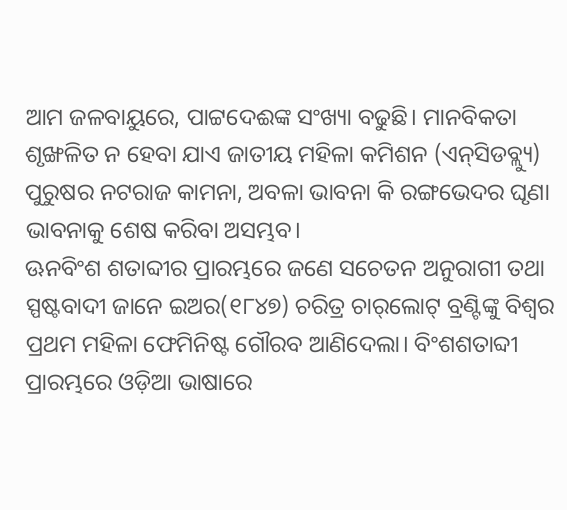ଆମ ଜଳବାୟୁରେ, ପାଟ୍ଟଦେଈଙ୍କ ସଂଖ୍ୟା ବଢୁଛି। ମାନବିକତା ଶୃଙ୍ଖଳିତ ନ ହେବା ଯାଏ ଜାତୀୟ ମହିଳା କମିଶନ (ଏନ୍‌ସିଡବ୍ଲ୍ୟୁ) ପୁରୁଷର ନଟରାଜ କାମନା, ଅବଳା ଭାବନା କି ରଙ୍ଗଭେଦର ଘୃଣା ଭାବନାକୁ ଶେଷ କରିବା ଅସମ୍ଭବ।
ଊନବିଂଶ ଶତାବ୍ଦୀର ପ୍ରାରମ୍ଭରେ ଜଣେ ସଚେତନ ଅନୁରାଗୀ ତଥା ସ୍ପଷ୍ଟବାଦୀ ଜାନେ ଇଅର(୧୮୪୭) ଚରିତ୍ର ଚାର୍‌ଲୋଟ୍‌ ବ୍ରଣ୍ଟିଙ୍କୁ ବିଶ୍ୱର ପ୍ରଥମ ମହିଳା ଫେମିନିଷ୍ଟ ଗୌରବ ଆଣିଦେଲା। ବିଂଶଶତାବ୍ଦୀ ପ୍ରାରମ୍ଭରେ ଓଡ଼ିଆ ଭାଷାରେ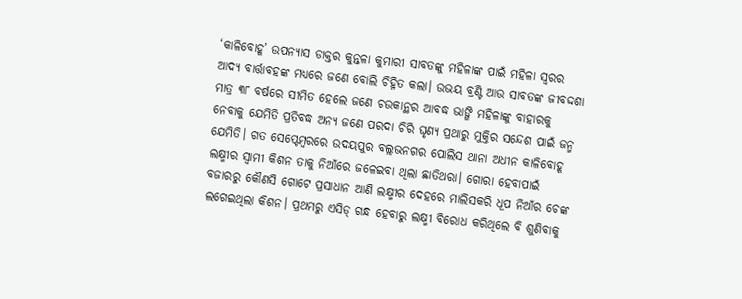‘କାଳିବୋହୂ’ ଉପନ୍ୟାସ ଡାକ୍ତର କୁନ୍ତଳା କୁମାରୀ ସାବତଙ୍କୁ ମହିଳାଙ୍କ ପାଇଁ ମହିଳା ସ୍ବରର ଆଦ୍ୟ ବାର୍ତ୍ତାବହଙ୍କ ମଧ୍ୟରେ ଜଣେ ବୋଲି ଚିହ୍ନିତ କଲା। ଉଭୟ ବ୍ରଣ୍ଟି ଆଉ ସାବତଙ୍କ ଜୀବଦ୍ଦଶା ମାତ୍ର ୩୮ ବର୍ଷରେ ସୀମିତ ହେଲେ ଜଣେ ଚଉକାନ୍ଥର ଆବଦ୍ଧ ଭାଙ୍ଗି ମହିଳାଙ୍କୁ ବାହାରକୁ ନେବାକୁ ଯେମିତି ପ୍ରତିବଦ୍ଧ ଅନ୍ୟ ଜଣେ ପରଦା ଚିରି ଘୃଣ୍ୟ ପ୍ରଥାରୁ ମୁକ୍ତିର ସନ୍ଦେଶ ପାଇଁ ଜନ୍ମ ଯେମିତି। ଗତ ସେପ୍ଟେମ୍ବରରେ ଉଦୟପୁର ବଲ୍ଲଭନଗର ପୋଲିସ ଥାନା ଅଧୀନ କାଳିବୋହୂ ଲକ୍ଷ୍ମୀର ସ୍ବାମୀ କିଶନ ତାକୁ ନିଆଁରେ ଜଳେଇବା ଥିଲା ଛାତିଥରା। ଗୋରା ହେବାପାଇଁ ବଜାରରୁ କୌଣସି ଗୋଟେ ପ୍ରସାଧାନ ଆଣି ଲକ୍ଷ୍ମୀର ଦେହରେ ମାଲିସକରି ଧୂପ ନିଆଁର ଚେଙ୍କ ଲଗେଇଥିଲା କିଶନ। ପ୍ରଥମରୁ ଏସିଡ୍‌ ଗନ୍ଧ ହେବାରୁ ଲକ୍ଷ୍ମୀ ବିରୋଧ କରିଥିଲେ ବି ଶୁଣିବାକୁ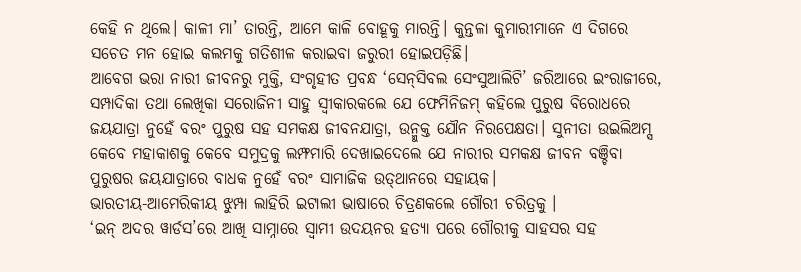କେହି ନ ଥିଲେ। କାଳୀ ମା’ ତାରନ୍ତି, ଆମେ କାଳି ବୋହୂକୁ ମାରନ୍ତି। କୁନ୍ତଳା କୁମାରୀମାନେ ଏ ଦିଗରେ ସଚେତ ମନ ହୋଇ କଲମକୁ ଗତିଶୀଳ କରାଇବା ଜରୁରୀ ହୋଇପଡ଼ିଛି।
ଆବେଗ ଭରା ନାରୀ ଜୀବନରୁ ମୁକ୍ତି, ସଂଗୃହୀତ ପ୍ରବନ୍ଧ ‘ସେନ୍‌ସିବଲ ସେଂସୁଆଲିଟି’ ଜରିଆରେ ଇଂରାଜୀରେ, ସମ୍ପାଦିକା ତଥା ଲେଖିକା ସରୋଜିନୀ ସାହୁ ସ୍ବୀକାରକଲେ ଯେ ଫେମିନିଜମ୍‌ କହିଲେ ପୁରୁଷ ବିରୋଧରେ ଜୟଯାତ୍ରା ନୁହେଁ ବରଂ ପୁରୁଷ ସହ ସମକକ୍ଷ ଜୀବନଯାତ୍ରା, ଉନ୍ମୁକ୍ତ ଯୌନ ନିରପେକ୍ଷତା। ସୁନୀତା ଉଇଲିଅମ୍ସ କେବେ ମହାକାଶକୁ କେବେ ସମୁଦ୍ରକୁ ଲମ୍ଫମାରି ଦେଖାଇଦେଲେ ଯେ ନାରୀର ସମକକ୍ଷ ଜୀବନ ବଞ୍ଚିବା ପୁରୁଷର ଜୟଯାତ୍ରାରେ ବାଧକ ନୁହେଁ ବରଂ ସାମାଜିକ ଉତ୍‌ଥାନରେ ସହାୟକ।
ଭାରତୀୟ-ଆମେରିକୀୟ ଝୁମ୍ପା ଲାହିରି ଇଟାଲୀ ଭାଷାରେ ଚିତ୍ରଣକଲେ ଗୌରୀ ଚରିତ୍ରକୁ ।
‘ଇନ୍‌ ଅଦର ୱାର୍ଡସ’ରେ ଆଖି ସାମ୍ନାରେ ସ୍ବାମୀ ଉଦୟନର ହତ୍ୟା ପରେ ଗୌରୀକୁ ସାହସର ସହ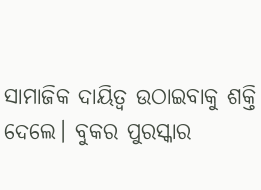ସାମାଜିକ ଦାୟିତ୍ୱ ଉଠାଇବାକୁ ଶକ୍ତି ଦେଲେ। ବୁକର ପୁରସ୍କାର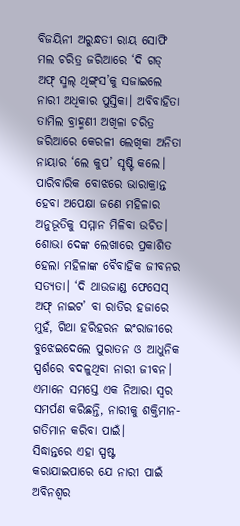ବିଜୟିନୀ ଅରୁନ୍ଧତୀ ରାୟ ସୋଫି ମଲ ଚରିତ୍ର ଜରିଆରେ ‘ଦି ଗଡ୍‌ ଅଫ୍‌ ସ୍ମଲ୍‌ ଥିଙ୍ଗ୍‌ସ’କୁ ସଜାଇଲେ ନାରୀ ଅଧିକାର ପୁସ୍ତିକା। ଅବିବାହିତା ତାମିଲ ବ୍ରାହ୍ମଣୀ ଅଖିଳା ଚରିତ୍ର ଜରିଆରେ କେରଳୀ ଲେଖିକା ଅନିତା ନାୟାର ‘ଲେ କୁପ’ ସୃଷ୍ଟି କଲେ। ପାରିବାରିକ ବୋଝରେ ଭାରାକ୍ରାନ୍ତ ହେବା ଅପେକ୍ଷା ଜଣେ ମହିଳାର ଅନୁଭୂତିକୁ ସମ୍ମାନ ମିଳିବା ଉଚିତ। ଶୋଭା ଦେଙ୍କ ଲେଖାରେ ପ୍ରକାଶିତ ହେଲା ମହିଳାଙ୍କ ବୈବାହିକ ଜୀବନର ସତ୍ୟତା। ‘ଦି ଥାଉଜାଣ୍ଡ ଫେସେସ୍‌ ଅଫ୍‌ ନାଇଟ’ ବା ରାତିର ହଜାରେ ମୁହଁ, ଗିଥା ହରିହରନ ଇଂରାଜୀରେ ବୁଝେଇଦେଲେ ପୁରାତନ ଓ ଆଧୁନିକ ସ୍ପର୍ଶରେ ବଦଳୁଥିବା ନାରୀ ଜୀବନ। ଏମାନେ ସମସ୍ତେ ଏକ ନିଆରା ସ୍ବର ସମର୍ପଣ କରିଛନ୍ତି, ନାରୀକୁ ଶକ୍ତିମାନ-ଗତିମାନ କରିବା ପାଇଁ।
ସିଦ୍ଧାନ୍ତରେ ଏହା ସ୍ପଷ୍ଟ କରାଯାଇପାରେ ଯେ ନାରୀ ପାଇଁ ଅବିନଶ୍ୱର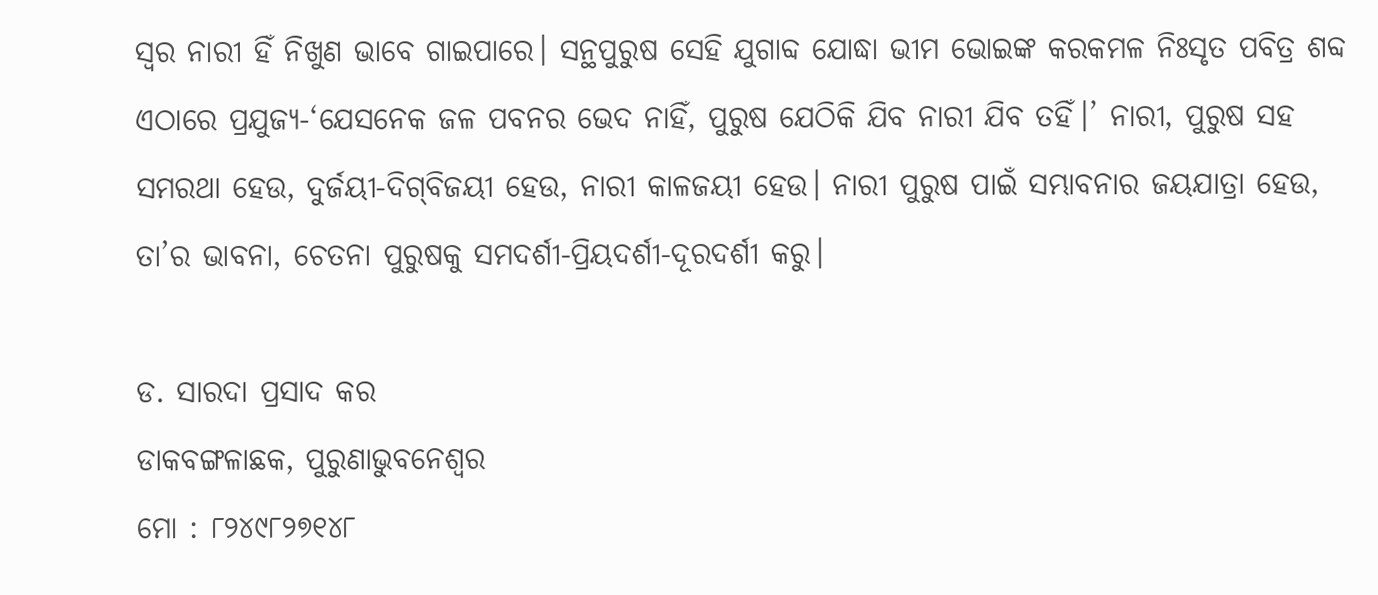ସ୍ବର ନାରୀ ହିଁ ନିଖୁଣ ଭାବେ ଗାଇପାରେ। ସନ୍ଥପୁରୁଷ ସେହି ଯୁଗାବ୍ଦ ଯୋଦ୍ଧା ଭୀମ ଭୋଇଙ୍କ କରକମଳ ନିଃସୃତ ପବିତ୍ର ଶବ୍ଦ ଏଠାରେ ପ୍ରଯୁଜ୍ୟ-‘ଯେସନେକ ଜଳ ପବନର ଭେଦ ନାହିଁ, ପୁରୁଷ ଯେଠିକି ଯିବ ନାରୀ ଯିବ ତହିଁ।’ ନାରୀ, ପୁରୁଷ ସହ ସମରଥା ହେଉ, ଦୁର୍ଜୟୀ-ଦିଗ୍‌ବିଜୟୀ ହେଉ, ନାରୀ କାଳଜୟୀ ହେଉ। ନାରୀ ପୁରୁଷ ପାଇଁ ସମ୍ଭାବନାର ଜୟଯାତ୍ରା ହେଉ, ତା’ର ଭାବନା, ଚେତନା ପୁରୁଷକୁ ସମଦର୍ଶୀ-ପ୍ରିୟଦର୍ଶୀ-ଦୂରଦର୍ଶୀ କରୁ।

ଡ. ସାରଦା ପ୍ରସାଦ କର
ଡାକବଙ୍ଗଳାଛକ, ପୁରୁଣାଭୁବନେଶ୍ୱର
ମୋ : ୮୨୪୯୮୨୭୧୪୮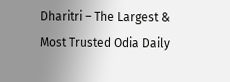Dharitri – The Largest & Most Trusted Odia Daily